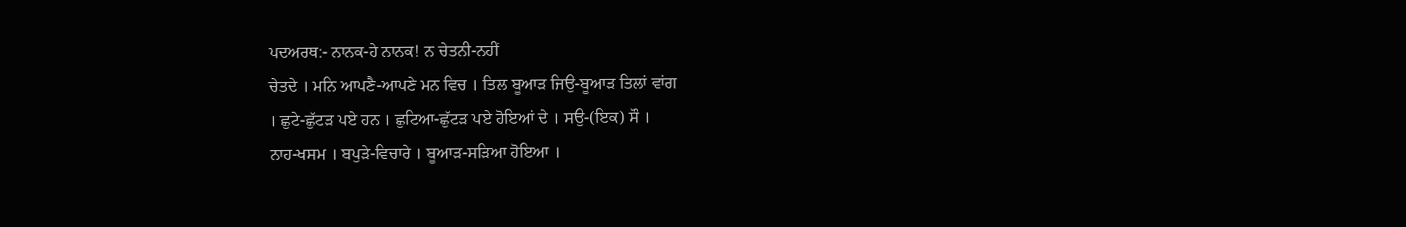ਪਦਅਰਥ:- ਨਾਨਕ-ਹੇ ਨਾਨਕ! ਨ ਚੇਤਨੀ-ਨਹੀਂ
ਚੇਤਦੇ । ਮਨਿ ਆਪਣੈ-ਆਪਣੇ ਮਨ ਵਿਚ । ਤਿਲ ਬੂਆੜ ਜਿਉ-ਬੂਆੜ ਤਿਲਾਂ ਵਾਂਗ
। ਛੁਟੇ-ਛੁੱਟੜ ਪਏ ਹਨ । ਛੁਟਿਆ-ਛੁੱਟੜ ਪਏ ਹੋਇਆਂ ਦੇ । ਸਉ-(ਇਕ) ਸੌ ।
ਨਾਹ-ਖਸਮ । ਬਪੁੜੇ-ਵਿਚਾਰੇ । ਬੂਆੜ-ਸੜਿਆ ਹੋਇਆ ।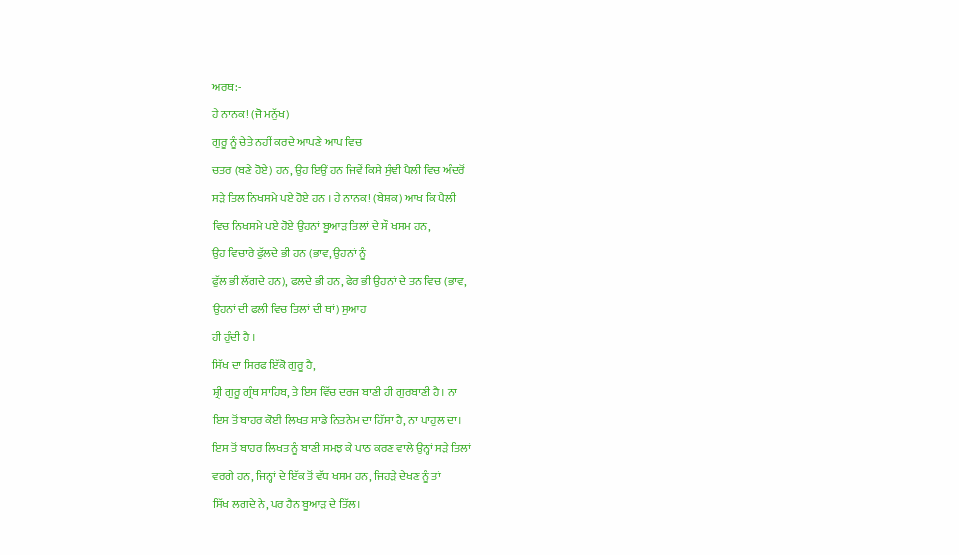ਅਰਥ:-
ਹੇ ਨਾਨਕ! (ਜੋ ਮਨੁੱਖ)
ਗੁਰੂ ਨੂੰ ਚੇਤੇ ਨਹੀਂ ਕਰਦੇ ਆਪਣੇ ਆਪ ਵਿਚ
ਚਤਰ (ਬਣੇ ਹੋਏ) ਹਨ, ਉਹ ਇਉਂ ਹਨ ਜਿਵੇਂ ਕਿਸੇ ਸੁੰਞੀ ਪੈਲੀ ਵਿਚ ਅੰਦਰੋਂ
ਸੜੇ ਤਿਲ ਨਿਖਸਮੇ ਪਏ ਹੋਏ ਹਨ । ਹੇ ਨਾਨਕ! (ਬੇਸ਼ਕ) ਆਖ ਕਿ ਪੈਲੀ
ਵਿਚ ਨਿਖਸਮੇ ਪਏ ਹੋਏ ਉਹਨਾਂ ਬੂਆੜ ਤਿਲਾਂ ਦੇ ਸੌ ਖਸਮ ਹਨ,
ਉਹ ਵਿਚਾਰੇ ਫੁੱਲਦੇ ਭੀ ਹਨ (ਭਾਵ, ਉਹਨਾਂ ਨੂੰ
ਫੁੱਲ ਭੀ ਲੱਗਦੇ ਹਨ), ਫਲਦੇ ਭੀ ਹਨ, ਫੇਰ ਭੀ ਉਹਨਾਂ ਦੇ ਤਨ ਵਿਚ (ਭਾਵ,
ਉਹਨਾਂ ਦੀ ਫਲੀ ਵਿਚ ਤਿਲਾਂ ਦੀ ਥਾਂ) ਸੁਆਹ
ਹੀ ਹੁੰਦੀ ਹੈ ।
ਸਿੱਖ ਦਾ ਸਿਰਫ ਇੱਕੋ ਗੁਰੂ ਹੈ,
ਸ਼੍ਰੀ ਗੁਰੂ ਗ੍ਰੰਥ ਸਾਹਿਬ, ਤੇ ਇਸ ਵਿੱਚ ਦਰਜ ਬਾਣੀ ਹੀ ਗੁਰਬਾਣੀ ਹੈ। ਨਾ
ਇਸ ਤੋਂ ਬਾਹਰ ਕੋਈ ਲਿਖਤ ਸਾਡੇ ਨਿਤਨੇਮ ਦਾ ਹਿੱਸਾ ਹੈ, ਨਾ ਪਾਹੁਲ ਦਾ।
ਇਸ ਤੋਂ ਬਾਹਰ ਲਿਖਤ ਨੂੰ ਬਾਣੀ ਸਮਝ ਕੇ ਪਾਠ ਕਰਣ ਵਾਲੇ ਉਨ੍ਹਾਂ ਸੜੇ ਤਿਲਾਂ
ਵਰਗੇ ਹਨ, ਜਿਨ੍ਹਾਂ ਦੇ ਇੱਕ ਤੋਂ ਵੱਧ ਖਸਮ ਹਨ, ਜਿਹੜੇ ਦੇਖਣ ਨੂੰ ਤਾਂ
ਸਿੱਖ ਲਗਦੇ ਨੇ, ਪਰ ਹੈਨ ਬੂਆੜ ਦੇ ਤਿੱਲ।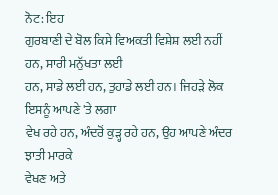ਨੋਟ: ਇਹ
ਗੁਰਬਾਣੀ ਦੇ ਬੋਲ ਕਿਸੇ ਵਿਅਕਤੀ ਵਿਸ਼ੇਸ਼ ਲਈ ਨਹੀਂ ਹਨ, ਸਾਰੀ ਮਨੁੱਖਤਾ ਲਈ
ਹਨ, ਸਾਡੇ ਲਈ ਹਨ, ਤੁਹਾਡੇ ਲਈ ਹਨ। ਜਿਹੜੇ ਲੋਕ ਇਸਨੂੰ ਆਪਣੇ 'ਤੇ ਲਗਾ
ਵੇਖ ਰਹੇ ਹਨ, ਅੰਦਰੋਂ ਕੁੜ੍ਹ ਰਹੇ ਹਨ, ਉਹ ਆਪਣੇ ਅੰਦਰ ਝਾਤੀ ਮਾਰਕੇ
ਵੇਖਣ ਅਤੇ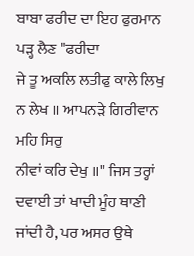ਬਾਬਾ ਫਰੀਦ ਦਾ ਇਹ ਫੁਰਮਾਨ ਪੜ੍ਹ ਲੈਣ "ਫਰੀਦਾ
ਜੇ ਤੂ ਅਕਲਿ ਲਤੀਫੁ ਕਾਲੇ ਲਿਖੁ ਨ ਲੇਖ ॥ ਆਪਨੜੇ ਗਿਰੀਵਾਨ ਮਹਿ ਸਿਰੁ
ਨੀਵਾਂ ਕਰਿ ਦੇਖੁ ॥" ਜਿਸ ਤਰ੍ਹਾਂ ਦਵਾਈ ਤਾਂ ਖਾਦੀ ਮੂੰਹ ਥਾਣੀ
ਜਾਂਦੀ ਹੈ, ਪਰ ਅਸਰ ਉਥੇ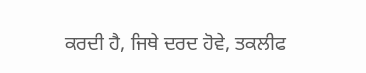ਕਰਦੀ ਹੈ, ਜਿਥੇ ਦਰਦ ਹੋਵੇ, ਤਕਲੀਫ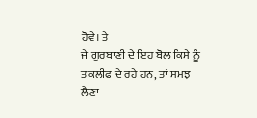ਹੋਵੇ। ਤੇ
ਜੇ ਗੁਰਬਾਣੀ ਦੇ ਇਹ ਬੋਲ ਕਿਸੇ ਨੂੰ ਤਕਲੀਫ ਦੇ ਰਹੇ ਹਨ, ਤਾਂ ਸਮਝ ਲੈਣਾ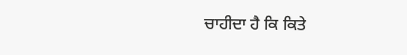ਚਾਹੀਦਾ ਹੈ ਕਿ ਕਿਤੇ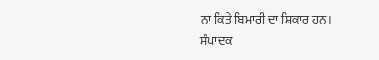ਨਾ ਕਿਤੇ ਬਿਮਾਰੀ ਦਾ ਸ਼ਿਕਾਰ ਹਨ।
ਸੰਪਾਦਕ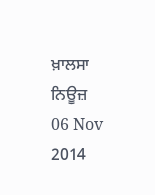ਖ਼ਾਲਸਾ ਨਿਊਜ਼
06 Nov 2014